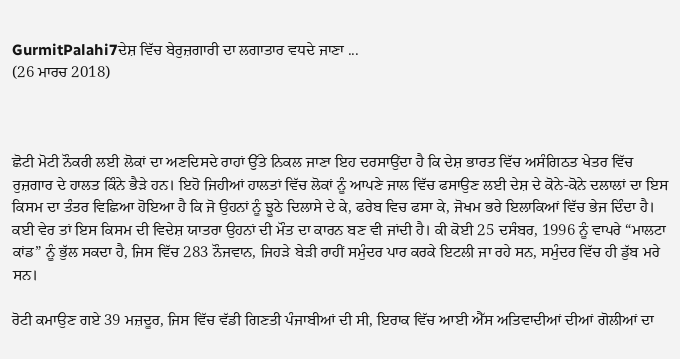GurmitPalahi7ਦੇਸ਼ ਵਿੱਚ ਬੇਰੁਜ਼ਗਾਰੀ ਦਾ ਲਗਾਤਾਰ ਵਧਦੇ ਜਾਣਾ ...
(26 ਮਾਰਚ 2018)



ਛੋਟੀ ਮੋਟੀ ਨੌਕਰੀ ਲਈ ਲੋਕਾਂ ਦਾ ਅਣਦਿਸਦੇ ਰਾਹਾਂ ਉੱਤੇ ਨਿਕਲ ਜਾਣਾ ਇਹ ਦਰਸਾਉਂਦਾ ਹੈ ਕਿ ਦੇਸ਼ ਭਾਰਤ ਵਿੱਚ ਅਸੰਗਿਠਤ ਖੇਤਰ ਵਿੱਚ ਰੁਜ਼ਗਾਰ ਦੇ ਹਾਲਤ ਕਿੰਨੇ ਭੈੜੇ ਹਨ। ਇਹੋ ਜਿਹੀਆਂ ਹਾਲਤਾਂ ਵਿੱਚ ਲੋਕਾਂ ਨੂੰ ਆਪਣੇ ਜਾਲ ਵਿੱਚ ਫਸਾਉਣ ਲਈ ਦੇਸ਼ ਦੇ ਕੋਨੇ-ਕੋਨੇ ਦਲਾਲਾਂ ਦਾ ਇਸ ਕਿਸਮ ਦਾ ਤੰਤਰ ਵਿਛਿਆ ਹੋਇਆ ਹੈ ਕਿ ਜੋ ਉਹਨਾਂ ਨੂੰ ਝੂਠੇ ਦਿਲਾਸੇ ਦੇ ਕੇ, ਫਰੇਬ ਵਿਚ ਫਸਾ ਕੇ, ਜੋਖਮ ਭਰੇ ਇਲਾਕਿਆਂ ਵਿੱਚ ਭੇਜ ਦਿੰਦਾ ਹੈ। ਕਈ ਵੇਰ ਤਾਂ ਇਸ ਕਿਸਮ ਦੀ ਵਿਦੇਸ਼ ਯਾਤਰਾ ਉਹਨਾਂ ਦੀ ਮੌਤ ਦਾ ਕਾਰਨ ਬਣ ਵੀ ਜਾਂਦੀ ਹੈ। ਕੀ ਕੋਈ 25 ਦਸੰਬਰ, 1996 ਨੂੰ ਵਾਪਰੇ “ਮਾਲਟਾ ਕਾਂਡ” ਨੂੰ ਭੁੱਲ ਸਕਦਾ ਹੈ, ਜਿਸ ਵਿੱਚ 283 ਨੌਜਵਾਨ, ਜਿਹੜੇ ਬੇੜੀ ਰਾਹੀਂ ਸਮੁੰਦਰ ਪਾਰ ਕਰਕੇ ਇਟਲੀ ਜਾ ਰਹੇ ਸਨ, ਸਮੁੰਦਰ ਵਿੱਚ ਹੀ ਡੁੱਬ ਮਰੇ ਸਨ।

ਰੋਟੀ ਕਮਾਉਣ ਗਏ 39 ਮਜ਼ਦੂਰ, ਜਿਸ ਵਿੱਚ ਵੱਡੀ ਗਿਣਤੀ ਪੰਜਾਬੀਆਂ ਦੀ ਸੀ, ਇਰਾਕ ਵਿੱਚ ਆਈ ਐੱਸ ਅਤਿਵਾਦੀਆਂ ਦੀਆਂ ਗੋਲੀਆਂ ਦਾ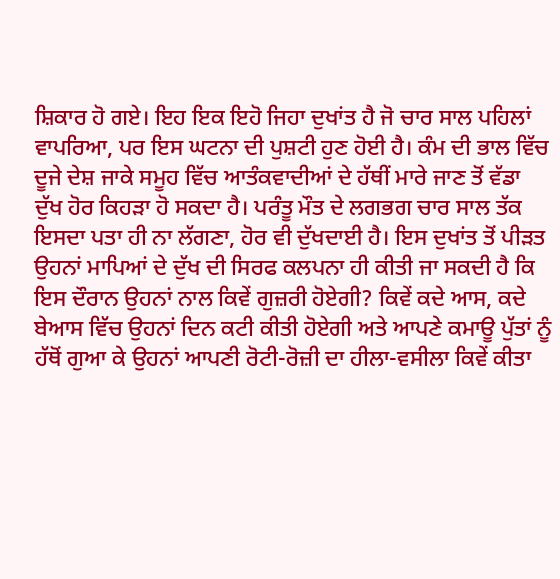ਸ਼ਿਕਾਰ ਹੋ ਗਏ। ਇਹ ਇਕ ਇਹੋ ਜਿਹਾ ਦੁਖਾਂਤ ਹੈ ਜੋ ਚਾਰ ਸਾਲ ਪਹਿਲਾਂ ਵਾਪਰਿਆ, ਪਰ ਇਸ ਘਟਨਾ ਦੀ ਪੁਸ਼ਟੀ ਹੁਣ ਹੋਈ ਹੈ। ਕੰਮ ਦੀ ਭਾਲ ਵਿੱਚ ਦੂਜੇ ਦੇਸ਼ ਜਾਕੇ ਸਮੂਹ ਵਿੱਚ ਆਤੰਕਵਾਦੀਆਂ ਦੇ ਹੱਥੀਂ ਮਾਰੇ ਜਾਣ ਤੋਂ ਵੱਡਾ ਦੁੱਖ ਹੋਰ ਕਿਹੜਾ ਹੋ ਸਕਦਾ ਹੈ। ਪਰੰਤੂ ਮੌਤ ਦੇ ਲਗਭਗ ਚਾਰ ਸਾਲ ਤੱਕ ਇਸਦਾ ਪਤਾ ਹੀ ਨਾ ਲੱਗਣਾ, ਹੋਰ ਵੀ ਦੁੱਖਦਾਈ ਹੈ। ਇਸ ਦੁਖਾਂਤ ਤੋਂ ਪੀੜਤ ਉਹਨਾਂ ਮਾਪਿਆਂ ਦੇ ਦੁੱਖ ਦੀ ਸਿਰਫ ਕਲਪਨਾ ਹੀ ਕੀਤੀ ਜਾ ਸਕਦੀ ਹੈ ਕਿ ਇਸ ਦੌਰਾਨ ਉਹਨਾਂ ਨਾਲ ਕਿਵੇਂ ਗੁਜ਼ਰੀ ਹੋਏਗੀ? ਕਿਵੇਂ ਕਦੇ ਆਸ, ਕਦੇ ਬੇਆਸ ਵਿੱਚ ਉਹਨਾਂ ਦਿਨ ਕਟੀ ਕੀਤੀ ਹੋਏਗੀ ਅਤੇ ਆਪਣੇ ਕਮਾਊ ਪੁੱਤਾਂ ਨੂੰ ਹੱਥੋਂ ਗੁਆ ਕੇ ਉਹਨਾਂ ਆਪਣੀ ਰੋਟੀ-ਰੋਜ਼ੀ ਦਾ ਹੀਲਾ-ਵਸੀਲਾ ਕਿਵੇਂ ਕੀਤਾ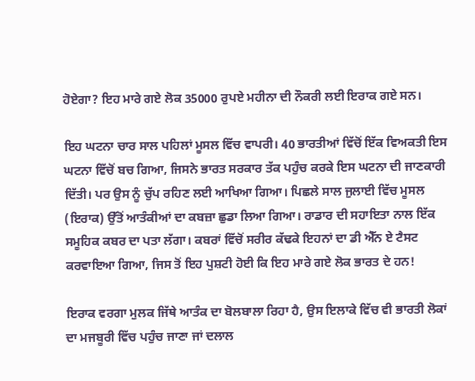ਹੋਏਗਾ? ਇਹ ਮਾਰੇ ਗਏ ਲੋਕ 35000 ਰੁਪਏ ਮਹੀਨਾ ਦੀ ਨੌਕਰੀ ਲਈ ਇਰਾਕ ਗਏ ਸਨ।

ਇਹ ਘਟਨਾ ਚਾਰ ਸਾਲ ਪਹਿਲਾਂ ਮੂਸਲ ਵਿੱਚ ਵਾਪਰੀ। 40 ਭਾਰਤੀਆਂ ਵਿੱਚੋਂ ਇੱਕ ਵਿਅਕਤੀ ਇਸ ਘਟਨਾ ਵਿੱਚੋਂ ਬਚ ਗਿਆ, ਜਿਸਨੇ ਭਾਰਤ ਸਰਕਾਰ ਤੱਕ ਪਹੁੰਚ ਕਰਕੇ ਇਸ ਘਟਨਾ ਦੀ ਜਾਣਕਾਰੀ ਦਿੱਤੀ। ਪਰ ਉਸ ਨੂੰ ਚੁੱਪ ਰਹਿਣ ਲਈ ਆਖਿਆ ਗਿਆ। ਪਿਛਲੇ ਸਾਲ ਜੁਲਾਈ ਵਿੱਚ ਮੂਸਲ (ਇਰਾਕ) ਉੱਤੋਂ ਆਤੰਕੀਆਂ ਦਾ ਕਬਜ਼ਾ ਛੁਡਾ ਲਿਆ ਗਿਆ। ਰਾਡਾਰ ਦੀ ਸਹਾਇਤਾ ਨਾਲ ਇੱਕ ਸਮੂਹਿਕ ਕਬਰ ਦਾ ਪਤਾ ਲੱਗਾ। ਕਬਰਾਂ ਵਿੱਚੋਂ ਸਰੀਰ ਕੱਢਕੇ ਇਹਨਾਂ ਦਾ ਡੀ ਐੱਨ ਏ ਟੈਸਟ ਕਰਵਾਇਆ ਗਿਆ, ਜਿਸ ਤੋਂ ਇਹ ਪੁਸ਼ਟੀ ਹੋਈ ਕਿ ਇਹ ਮਾਰੇ ਗਏ ਲੋਕ ਭਾਰਤ ਦੇ ਹਨ!

ਇਰਾਕ ਵਰਗਾ ਮੁਲਕ ਜਿੱਥੇ ਆਤੰਕ ਦਾ ਬੋਲਬਾਲਾ ਰਿਹਾ ਹੈ, ਉਸ ਇਲਾਕੇ ਵਿੱਚ ਵੀ ਭਾਰਤੀ ਲੋਕਾਂ ਦਾ ਮਜਬੂਰੀ ਵਿੱਚ ਪਹੁੰਚ ਜਾਣਾ ਜਾਂ ਦਲਾਲ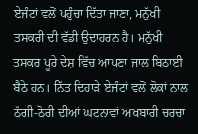ਏਜੰਟਾਂ ਵਲੋਂ ਪਹੁੰਚਾ ਦਿੱਤਾ ਜਾਣਾ, ਮਨੁੱਖੀ ਤਸਕਰੀ ਦੀ ਵੱਡੀ ਉਦਾਹਰਨ ਹੈ। ਮਨੁੱਖੀ ਤਸਕਰ ਪੂਰੇ ਦੇਸ਼ ਵਿੱਚ ਆਪਣਾ ਜਾਲ ਬਿਠਾਈ ਬੈਠੇ ਹਨ। ਨਿੱਤ ਦਿਹਾੜੇ ਏਜੰਟਾਂ ਵਲੋਂ ਲੋਕਾਂ ਨਾਲ ਠੱਗੀ-ਠੋਰੀ ਦੀਆਂ ਘਟਨਾਵਾਂ ਅਖਬਾਰੀ ਚਰਚਾ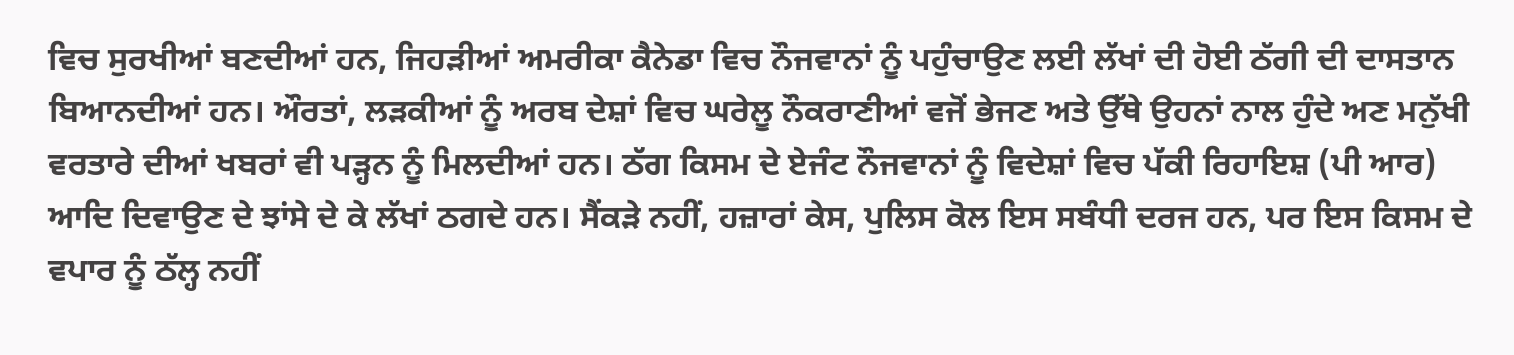ਵਿਚ ਸੁਰਖੀਆਂ ਬਣਦੀਆਂ ਹਨ, ਜਿਹੜੀਆਂ ਅਮਰੀਕਾ ਕੈਨੇਡਾ ਵਿਚ ਨੌਜਵਾਨਾਂ ਨੂੰ ਪਹੁੰਚਾਉਣ ਲਈ ਲੱਖਾਂ ਦੀ ਹੋਈ ਠੱਗੀ ਦੀ ਦਾਸਤਾਨ ਬਿਆਨਦੀਆਂ ਹਨ। ਔਰਤਾਂ, ਲੜਕੀਆਂ ਨੂੰ ਅਰਬ ਦੇਸ਼ਾਂ ਵਿਚ ਘਰੇਲੂ ਨੌਕਰਾਣੀਆਂ ਵਜੋਂ ਭੇਜਣ ਅਤੇ ਉੱਥੇ ਉਹਨਾਂ ਨਾਲ ਹੁੰਦੇ ਅਣ ਮਨੁੱਖੀ ਵਰਤਾਰੇ ਦੀਆਂ ਖਬਰਾਂ ਵੀ ਪੜ੍ਹਨ ਨੂੰ ਮਿਲਦੀਆਂ ਹਨ। ਠੱਗ ਕਿਸਮ ਦੇ ਏਜੰਟ ਨੌਜਵਾਨਾਂ ਨੂੰ ਵਿਦੇਸ਼ਾਂ ਵਿਚ ਪੱਕੀ ਰਿਹਾਇਸ਼ (ਪੀ ਆਰ) ਆਦਿ ਦਿਵਾਉਣ ਦੇ ਝਾਂਸੇ ਦੇ ਕੇ ਲੱਖਾਂ ਠਗਦੇ ਹਨ। ਸੈਂਕੜੇ ਨਹੀਂ, ਹਜ਼ਾਰਾਂ ਕੇਸ, ਪੁਲਿਸ ਕੋਲ ਇਸ ਸਬੰਧੀ ਦਰਜ ਹਨ, ਪਰ ਇਸ ਕਿਸਮ ਦੇ ਵਪਾਰ ਨੂੰ ਠੱਲ੍ਹ ਨਹੀਂ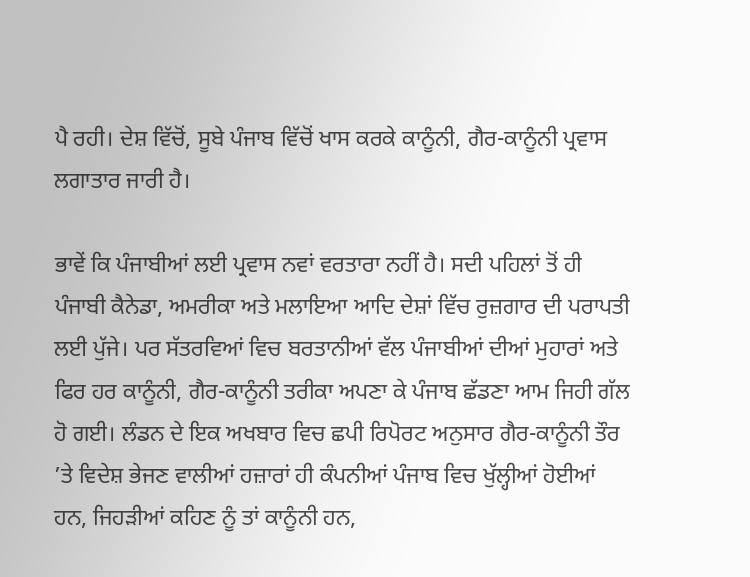ਪੈ ਰਹੀ। ਦੇਸ਼ ਵਿੱਚੋਂ, ਸੂਬੇ ਪੰਜਾਬ ਵਿੱਚੋਂ ਖਾਸ ਕਰਕੇ ਕਾਨੂੰਨੀ, ਗੈਰ-ਕਾਨੂੰਨੀ ਪ੍ਰਵਾਸ ਲਗਾਤਾਰ ਜਾਰੀ ਹੈ।

ਭਾਵੇਂ ਕਿ ਪੰਜਾਬੀਆਂ ਲਈ ਪ੍ਰਵਾਸ ਨਵਾਂ ਵਰਤਾਰਾ ਨਹੀਂ ਹੈ। ਸਦੀ ਪਹਿਲਾਂ ਤੋਂ ਹੀ ਪੰਜਾਬੀ ਕੈਨੇਡਾ, ਅਮਰੀਕਾ ਅਤੇ ਮਲਾਇਆ ਆਦਿ ਦੇਸ਼ਾਂ ਵਿੱਚ ਰੁਜ਼ਗਾਰ ਦੀ ਪਰਾਪਤੀ ਲਈ ਪੁੱਜੇ। ਪਰ ਸੱਤਰਵਿਆਂ ਵਿਚ ਬਰਤਾਨੀਆਂ ਵੱਲ ਪੰਜਾਬੀਆਂ ਦੀਆਂ ਮੁਹਾਰਾਂ ਅਤੇ ਫਿਰ ਹਰ ਕਾਨੂੰਨੀ, ਗੈਰ-ਕਾਨੂੰਨੀ ਤਰੀਕਾ ਅਪਣਾ ਕੇ ਪੰਜਾਬ ਛੱਡਣਾ ਆਮ ਜਿਹੀ ਗੱਲ ਹੋ ਗਈ। ਲੰਡਨ ਦੇ ਇਕ ਅਖਬਾਰ ਵਿਚ ਛਪੀ ਰਿਪੋਰਟ ਅਨੁਸਾਰ ਗੈਰ-ਕਾਨੂੰਨੀ ਤੌਰ ’ਤੇ ਵਿਦੇਸ਼ ਭੇਜਣ ਵਾਲੀਆਂ ਹਜ਼ਾਰਾਂ ਹੀ ਕੰਪਨੀਆਂ ਪੰਜਾਬ ਵਿਚ ਖੁੱਲ੍ਹੀਆਂ ਹੋਈਆਂ ਹਨ, ਜਿਹੜੀਆਂ ਕਹਿਣ ਨੂੰ ਤਾਂ ਕਾਨੂੰਨੀ ਹਨ,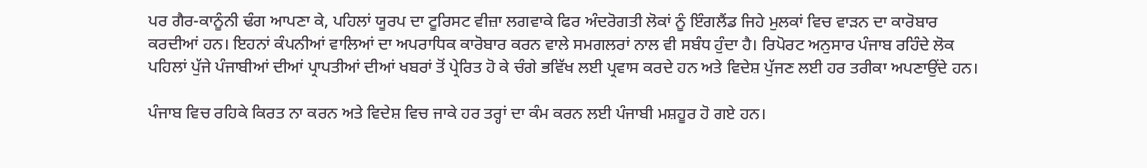ਪਰ ਗੈਰ-ਕਾਨੂੰਨੀ ਢੰਗ ਆਪਣਾ ਕੇ, ਪਹਿਲਾਂ ਯੂਰਪ ਦਾ ਟੂਰਿਸਟ ਵੀਜ਼ਾ ਲਗਵਾਕੇ ਫਿਰ ਅੰਦਰੋਗਤੀ ਲੋਕਾਂ ਨੂੰ ਇੰਗਲੈਂਡ ਜਿਹੇ ਮੁਲਕਾਂ ਵਿਚ ਵਾੜਨ ਦਾ ਕਾਰੋਬਾਰ ਕਰਦੀਆਂ ਹਨ। ਇਹਨਾਂ ਕੰਪਨੀਆਂ ਵਾਲਿਆਂ ਦਾ ਅਪਰਾਧਿਕ ਕਾਰੋਬਾਰ ਕਰਨ ਵਾਲੇ ਸਮਗਲਰਾਂ ਨਾਲ ਵੀ ਸਬੰਧ ਹੁੰਦਾ ਹੈ। ਰਿਪੋਰਟ ਅਨੁਸਾਰ ਪੰਜਾਬ ਰਹਿੰਦੇ ਲੋਕ ਪਹਿਲਾਂ ਪੁੱਜੇ ਪੰਜਾਬੀਆਂ ਦੀਆਂ ਪ੍ਰਾਪਤੀਆਂ ਦੀਆਂ ਖਬਰਾਂ ਤੋਂ ਪ੍ਰੇਰਿਤ ਹੋ ਕੇ ਚੰਗੇ ਭਵਿੱਖ ਲਈ ਪ੍ਰਵਾਸ ਕਰਦੇ ਹਨ ਅਤੇ ਵਿਦੇਸ਼ ਪੁੱਜਣ ਲਈ ਹਰ ਤਰੀਕਾ ਅਪਣਾਉਂਦੇ ਹਨ।

ਪੰਜਾਬ ਵਿਚ ਰਹਿਕੇ ਕਿਰਤ ਨਾ ਕਰਨ ਅਤੇ ਵਿਦੇਸ਼ ਵਿਚ ਜਾਕੇ ਹਰ ਤਰ੍ਹਾਂ ਦਾ ਕੰਮ ਕਰਨ ਲਈ ਪੰਜਾਬੀ ਮਸ਼ਹੂਰ ਹੋ ਗਏ ਹਨ।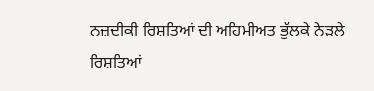ਨਜ਼ਦੀਕੀ ਰਿਸ਼ਤਿਆਂ ਦੀ ਅਹਿਮੀਅਤ ਭੁੱਲਕੇ ਨੇੜਲੇ ਰਿਸ਼ਤਿਆਂ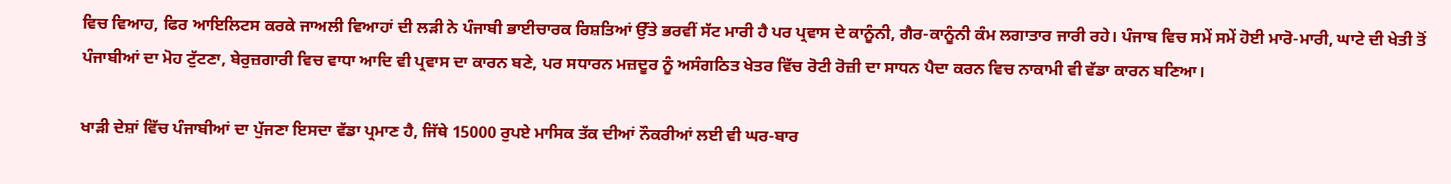ਵਿਚ ਵਿਆਹ, ਫਿਰ ਆਇਲਿਟਸ ਕਰਕੇ ਜਾਅਲੀ ਵਿਆਹਾਂ ਦੀ ਲੜੀ ਨੇ ਪੰਜਾਬੀ ਭਾਈਚਾਰਕ ਰਿਸ਼ਤਿਆਂ ਉੱਤੇ ਭਰਵੀਂ ਸੱਟ ਮਾਰੀ ਹੈ ਪਰ ਪ੍ਰਵਾਸ ਦੇ ਕਾਨੂੰਨੀ, ਗੈਰ-ਕਾਨੂੰਨੀ ਕੰਮ ਲਗਾਤਾਰ ਜਾਰੀ ਰਹੇ। ਪੰਜਾਬ ਵਿਚ ਸਮੇਂ ਸਮੇਂ ਹੋਈ ਮਾਰੋ-ਮਾਰੀ, ਘਾਟੇ ਦੀ ਖੇਤੀ ਤੋਂ ਪੰਜਾਬੀਆਂ ਦਾ ਮੋਹ ਟੁੱਟਣਾ, ਬੇਰੁਜ਼ਗਾਰੀ ਵਿਚ ਵਾਧਾ ਆਦਿ ਵੀ ਪ੍ਰਵਾਸ ਦਾ ਕਾਰਨ ਬਣੇ, ਪਰ ਸਧਾਰਨ ਮਜ਼ਦੂਰ ਨੂੰ ਅਸੰਗਠਿਤ ਖੇਤਰ ਵਿੱਚ ਰੋਟੀ ਰੋਜ਼ੀ ਦਾ ਸਾਧਨ ਪੈਦਾ ਕਰਨ ਵਿਚ ਨਾਕਾਮੀ ਵੀ ਵੱਡਾ ਕਾਰਨ ਬਣਿਆ।

ਖਾੜੀ ਦੇਸ਼ਾਂ ਵਿੱਚ ਪੰਜਾਬੀਆਂ ਦਾ ਪੁੱਜਣਾ ਇਸਦਾ ਵੱਡਾ ਪ੍ਰਮਾਣ ਹੈ, ਜਿੱਥੇ 15000 ਰੁਪਏ ਮਾਸਿਕ ਤੱਕ ਦੀਆਂ ਨੌਕਰੀਆਂ ਲਈ ਵੀ ਘਰ-ਬਾਰ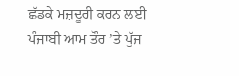ਛੱਡਕੇ ਮਜ਼ਦੂਰੀ ਕਰਨ ਲਈ ਪੰਜਾਬੀ ਆਮ ਤੌਰ ’ਤੇ ਪੁੱਜ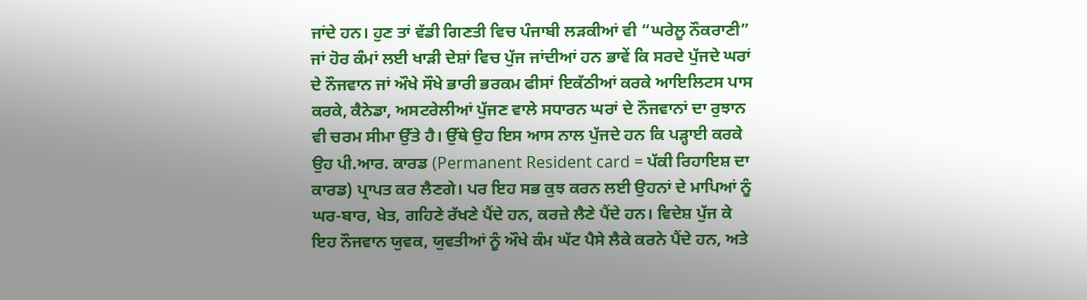ਜਾਂਦੇ ਹਨ। ਹੁਣ ਤਾਂ ਵੱਡੀ ਗਿਣਤੀ ਵਿਚ ਪੰਜਾਬੀ ਲੜਕੀਆਂ ਵੀ “ਘਰੇਲੂ ਨੌਕਰਾਣੀ” ਜਾਂ ਹੋਰ ਕੰਮਾਂ ਲਈ ਖਾੜੀ ਦੇਸ਼ਾਂ ਵਿਚ ਪੁੱਜ ਜਾਂਦੀਆਂ ਹਨ ਭਾਵੇਂ ਕਿ ਸਰਦੇ ਪੁੱਜਦੇ ਘਰਾਂ ਦੇ ਨੌਜਵਾਨ ਜਾਂ ਔਖੇ ਸੌਖੇ ਭਾਰੀ ਭਰਕਮ ਫੀਸਾਂ ਇਕੱਠੀਆਂ ਕਰਕੇ ਆਇਲਿਟਸ ਪਾਸ ਕਰਕੇ, ਕੈਨੇਡਾ, ਅਸਟਰੇਲੀਆਂ ਪੁੱਜਣ ਵਾਲੇ ਸਧਾਰਨ ਘਰਾਂ ਦੇ ਨੌਜਵਾਨਾਂ ਦਾ ਰੁਝਾਨ ਵੀ ਚਰਮ ਸੀਮਾ ਉੱਤੇ ਹੈ। ਉੱਥੇ ਉਹ ਇਸ ਆਸ ਨਾਲ ਪੁੱਜਦੇ ਹਨ ਕਿ ਪੜ੍ਹਾਈ ਕਰਕੇ ਉਹ ਪੀ.ਆਰ. ਕਾਰਡ (Permanent Resident card = ਪੱਕੀ ਰਿਹਾਇਸ਼ ਦਾ ਕਾਰਡ) ਪ੍ਰਾਪਤ ਕਰ ਲੈਣਗੇ। ਪਰ ਇਹ ਸਭ ਕੁਝ ਕਰਨ ਲਈ ਉਹਨਾਂ ਦੇ ਮਾਪਿਆਂ ਨੂੰ ਘਰ-ਬਾਰ, ਖੇਤ, ਗਹਿਣੇ ਰੱਖਣੇ ਪੈਂਦੇ ਹਨ, ਕਰਜ਼ੇ ਲੈਣੇ ਪੈਂਦੇ ਹਨ। ਵਿਦੇਸ਼ ਪੁੱਜ ਕੇ ਇਹ ਨੌਜਵਾਨ ਯੁਵਕ, ਯੁਵਤੀਆਂ ਨੂੰ ਔਖੇ ਕੰਮ ਘੱਟ ਪੈਸੇ ਲੈਕੇ ਕਰਨੇ ਪੈਂਦੇ ਹਨ, ਅਤੇ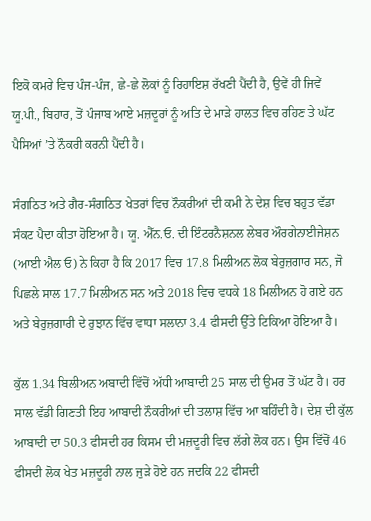ਇਕੋ ਕਮਰੇ ਵਿਚ ਪੰਜ-ਪੰਜ, ਛੇ-ਛੇ ਲੋਕਾਂ ਨੂੰ ਰਿਹਾਇਸ਼ ਰੱਖਣੀ ਪੈਂਦੀ ਹੈ, ਉਵੇਂ ਹੀ ਜਿਵੇਂ ਯੂ.ਪੀ., ਬਿਹਾਰ, ਤੋਂ ਪੰਜਾਬ ਆਏ ਮਜ਼ਦੂਰਾਂ ਨੂੰ ਅਤਿ ਦੇ ਮਾੜੇ ਹਾਲਤ ਵਿਚ ਰਹਿਣ ਤੇ ਘੱਟ ਪੈਸਿਆਂ ’ਤੇ ਨੌਕਰੀ ਕਰਨੀ ਪੈਂਦੀ ਹੈ।

ਸੰਗਠਿਤ ਅਤੇ ਗੈਰ-ਸੰਗਠਿਤ ਖੇਤਰਾਂ ਵਿਚ ਨੌਕਰੀਆਂ ਦੀ ਕਮੀ ਨੇ ਦੇਸ਼ ਵਿਚ ਬਹੁਤ ਵੱਡਾ ਸੰਕਟ ਪੈਦਾ ਕੀਤਾ ਹੋਇਆ ਹੈ। ਯੂ. ਐੱਨ.ਓ. ਦੀ ਇੰਟਰਨੈਸ਼ਨਲ ਲੇਬਰ ਔਰਗੇਨਾਈਜੇਸ਼ਨ (ਆਈ ਐਲ ਓ) ਨੇ ਕਿਹਾ ਹੈ ਕਿ 2017 ਵਿਚ 17.8 ਮਿਲੀਅਨ ਲੋਕ ਬੇਰੁਜ਼ਗਾਰ ਸਨ, ਜੋ ਪਿਛਲੇ ਸਾਲ 17.7 ਮਿਲੀਅਨ ਸਨ ਅਤੇ 2018 ਵਿਚ ਵਧਕੇ 18 ਮਿਲੀਅਨ ਹੋ ਗਏ ਹਨ ਅਤੇ ਬੇਰੁਜ਼ਗਾਰੀ ਦੇ ਰੁਝਾਨ ਵਿੱਚ ਵਾਧਾ ਸਲਾਨਾ 3.4 ਫੀਸਦੀ ਉੱਤੇ ਟਿਕਿਆ ਹੋਇਆ ਹੈ।

ਕੁੱਲ 1.34 ਬਿਲੀਅਨ ਅਬਾਦੀ ਵਿੱਚੋਂ ਅੱਧੀ ਆਬਾਦੀ 25 ਸਾਲ ਦੀ ਉਮਰ ਤੋਂ ਘੱਟ ਹੈ। ਹਰ ਸਾਲ ਵੱਡੀ ਗਿਣਤੀ ਇਹ ਆਬਾਦੀ ਨੌਕਰੀਆਂ ਦੀ ਤਲਾਸ਼ ਵਿੱਚ ਆ ਬਹਿੰਦੀ ਹੈ। ਦੇਸ਼ ਦੀ ਕੁੱਲ ਆਬਾਦੀ ਦਾ 50.3 ਫੀਸਦੀ ਹਰ ਕਿਸਮ ਦੀ ਮਜ਼ਦੂਰੀ ਵਿਚ ਲੱਗੇ ਲੋਕ ਹਨ। ਉਸ ਵਿੱਚੋਂ 46 ਫੀਸਦੀ ਲੋਕ ਖੇਤ ਮਜ਼ਦੂਰੀ ਨਾਲ ਜੁੜੇ ਹੋਏ ਹਨ ਜਦਕਿ 22 ਫੀਸਦੀ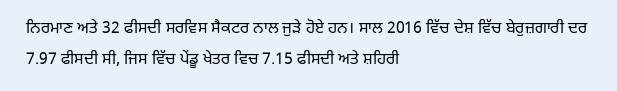ਨਿਰਮਾਣ ਅਤੇ 32 ਫੀਸਦੀ ਸਰਵਿਸ ਸੈਕਟਰ ਨਾਲ ਜੁੜੇ ਹੋਏ ਹਨ। ਸਾਲ 2016 ਵਿੱਚ ਦੇਸ਼ ਵਿੱਚ ਬੇਰੁਜ਼ਗਾਰੀ ਦਰ 7.97 ਫੀਸਦੀ ਸੀ, ਜਿਸ ਵਿੱਚ ਪੇਂਡੂ ਖੇਤਰ ਵਿਚ 7.15 ਫੀਸਦੀ ਅਤੇ ਸ਼ਹਿਰੀ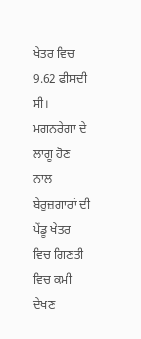ਖੇਤਰ ਵਿਚ 9.62 ਫੀਸਦੀ ਸੀ। ਮਗਨਰੇਗਾ ਦੇ ਲਾਗੂ ਹੋਣ ਨਾਲ ਬੇਰੁਜ਼ਗਾਰਾਂ ਦੀ ਪੇਂਡੂ ਖੇਤਰ ਵਿਚ ਗਿਣਤੀ ਵਿਚ ਕਮੀ ਦੇਖਣ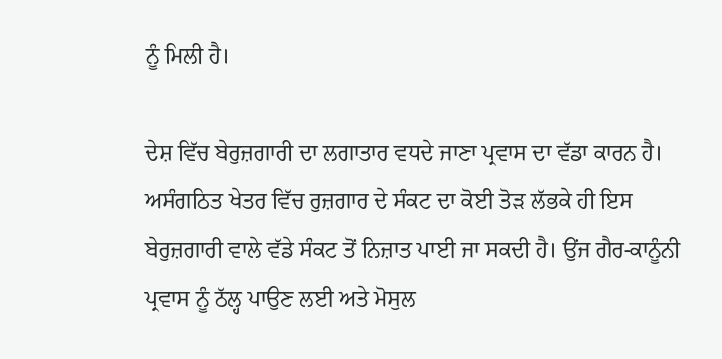ਨੂੰ ਮਿਲੀ ਹੈ।

ਦੇਸ਼ ਵਿੱਚ ਬੇਰੁਜ਼ਗਾਰੀ ਦਾ ਲਗਾਤਾਰ ਵਧਦੇ ਜਾਣਾ ਪ੍ਰਵਾਸ ਦਾ ਵੱਡਾ ਕਾਰਨ ਹੈ। ਅਸੰਗਠਿਤ ਖੇਤਰ ਵਿੱਚ ਰੁਜ਼ਗਾਰ ਦੇ ਸੰਕਟ ਦਾ ਕੋਈ ਤੋੜ ਲੱਭਕੇ ਹੀ ਇਸ ਬੇਰੁਜ਼ਗਾਰੀ ਵਾਲੇ ਵੱਡੇ ਸੰਕਟ ਤੋਂ ਨਿਜ਼ਾਤ ਪਾਈ ਜਾ ਸਕਦੀ ਹੈ। ਉਂਜ ਗੈਰ-ਕਾਨੂੰਨੀ ਪ੍ਰਵਾਸ ਨੂੰ ਠੱਲ੍ਹ ਪਾਉਣ ਲਈ ਅਤੇ ਮੋਸੁਲ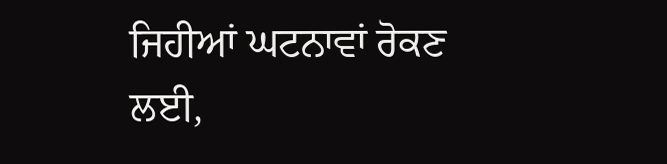ਜਿਹੀਆਂ ਘਟਨਾਵਾਂ ਰੋਕਣ ਲਈ,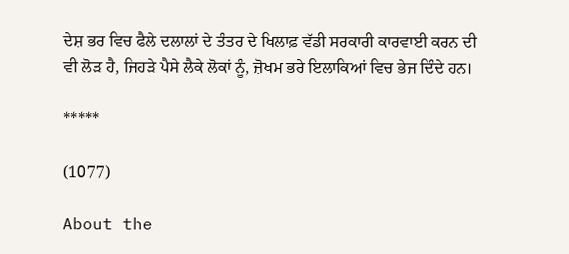ਦੇਸ਼ ਭਰ ਵਿਚ ਫੈਲੇ ਦਲਾਲਾਂ ਦੇ ਤੰਤਰ ਦੇ ਖਿਲਾਫ਼ ਵੱਡੀ ਸਰਕਾਰੀ ਕਾਰਵਾਈ ਕਰਨ ਦੀ ਵੀ ਲੋੜ ਹੈ, ਜਿਹੜੇ ਪੈਸੇ ਲੈਕੇ ਲੋਕਾਂ ਨੂੰ, ਜ਼ੋਖਮ ਭਰੇ ਇਲਾਕਿਆਂ ਵਿਚ ਭੇਜ ਦਿੰਦੇ ਹਨ।

*****

(1077)

About the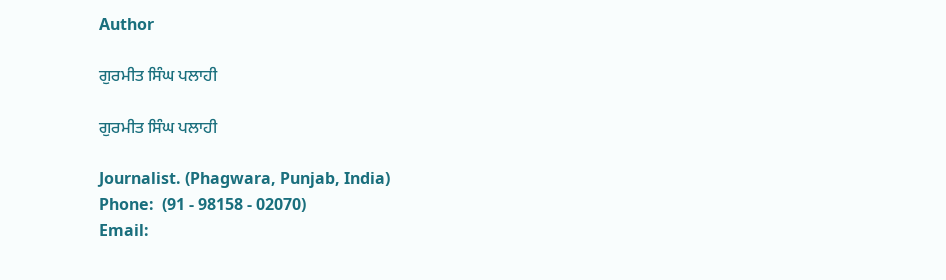Author

ਗੁਰਮੀਤ ਸਿੰਘ ਪਲਾਹੀ

ਗੁਰਮੀਤ ਸਿੰਘ ਪਲਾਹੀ

Journalist. (Phagwara, Punjab, India)
Phone:  (91 - 98158 - 02070)
Email: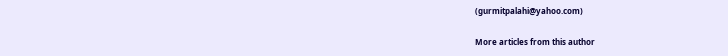(gurmitpalahi@yahoo.com)

More articles from this author